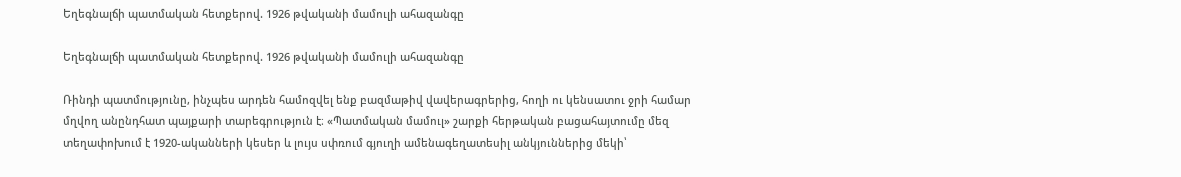Եղեգնալճի պատմական հետքերով. 1926 թվականի մամուլի ահազանգը

Եղեգնալճի պատմական հետքերով. 1926 թվականի մամուլի ահազանգը

Ռինդի պատմությունը, ինչպես արդեն համոզվել ենք բազմաթիվ վավերագրերից, հողի ու կենսատու ջրի համար մղվող անընդհատ պայքարի տարեգրություն է։ «Պատմական մամուլ» շարքի հերթական բացահայտումը մեզ տեղափոխում է 1920-ականների կեսեր և լույս սփռում գյուղի ամենագեղատեսիլ անկյուններից մեկի՝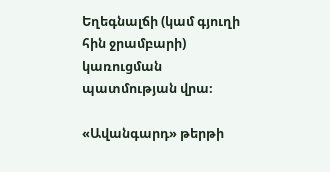Եղեգնալճի (կամ գյուղի հին ջրամբարի) կառուցման պատմության վրա։

«Ավանգարդ» թերթի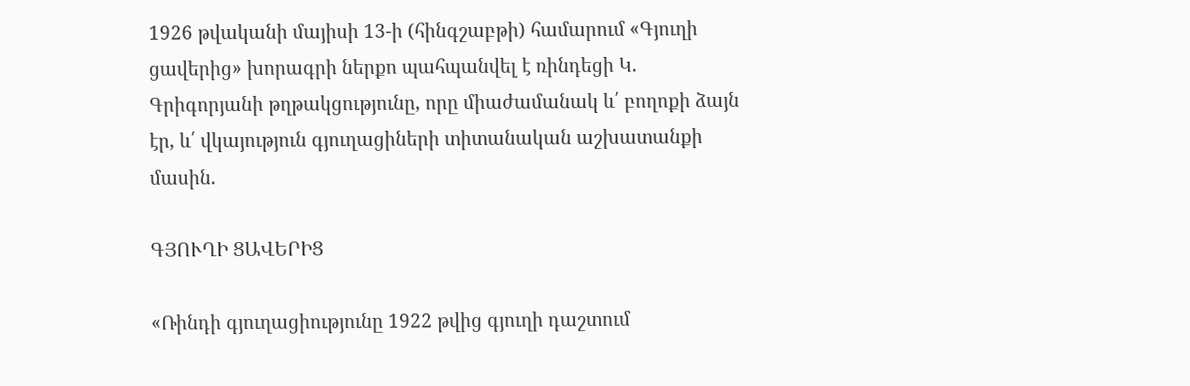1926 թվականի մայիսի 13-ի (հինգշաբթի) համարում «Գյուղի ցավերից» խորագրի ներքո պահպանվել է ռինդեցի Կ. Գրիգորյանի թղթակցությունը, որը միաժամանակ և՛ բողոքի ձայն էր, և՛ վկայություն գյուղացիների տիտանական աշխատանքի մասին.

ԳՅՈՒՂԻ ՑԱՎԵՐԻՑ

«Ռինդի գյուղացիությունը 1922 թվից գյուղի դաշտում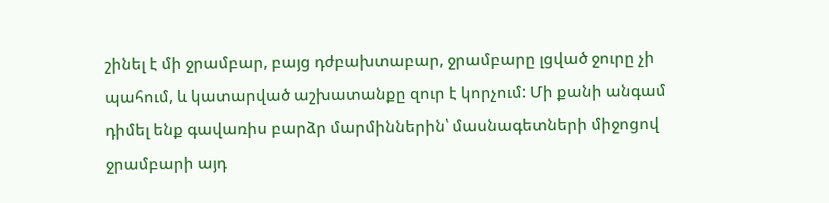շինել է մի ջրամբար, բայց դժբախտաբար, ջրամբարը լցված ջուրը չի պահում, և կատարված աշխատանքը զուր է կորչում: Մի քանի անգամ դիմել ենք գավառիս բարձր մարմիններին՝ մասնագետների միջոցով ջրամբարի այդ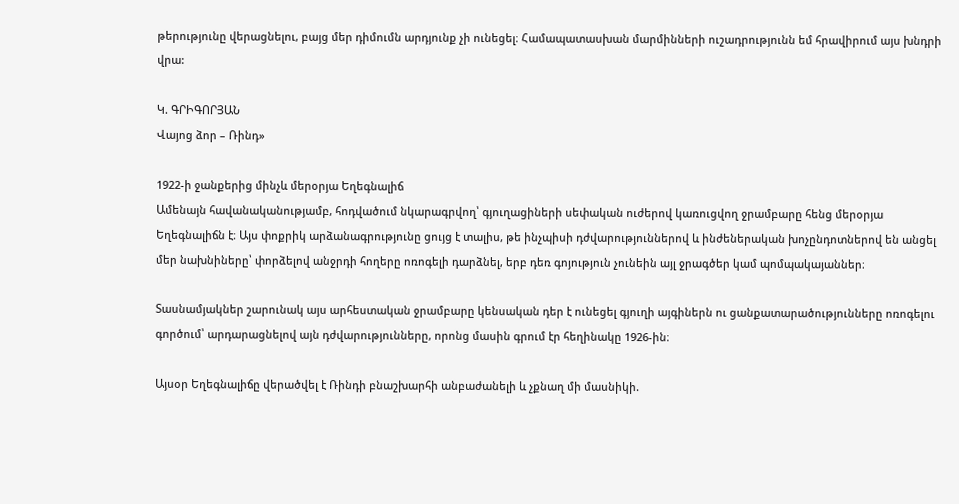թերությունը վերացնելու, բայց մեր դիմումն արդյունք չի ունեցել։ Համապատասխան մարմինների ուշադրությունն եմ հրավիրում այս խնդրի վրա:

Կ. ԳՐԻԳՈՐՅԱՆ
Վայոց ձոր – Ռինդ»

1922-ի ջանքերից մինչև մերօրյա Եղեգնալիճ
Ամենայն հավանականությամբ, հոդվածում նկարագրվող՝ գյուղացիների սեփական ուժերով կառուցվող ջրամբարը հենց մերօրյա Եղեգնալիճն է։ Այս փոքրիկ արձանագրությունը ցույց է տալիս, թե ինչպիսի դժվարություններով և ինժեներական խոչընդոտներով են անցել մեր նախնիները՝ փորձելով անջրդի հողերը ոռոգելի դարձնել, երբ դեռ գոյություն չունեին այլ ջրագծեր կամ պոմպակայաններ։

Տասնամյակներ շարունակ այս արհեստական ջրամբարը կենսական դեր է ունեցել գյուղի այգիներն ու ցանքատարածությունները ոռոգելու գործում՝ արդարացնելով այն դժվարությունները, որոնց մասին գրում էր հեղինակը 1926-ին։

Այսօր Եղեգնալիճը վերածվել է Ռինդի բնաշխարհի անբաժանելի և չքնաղ մի մասնիկի.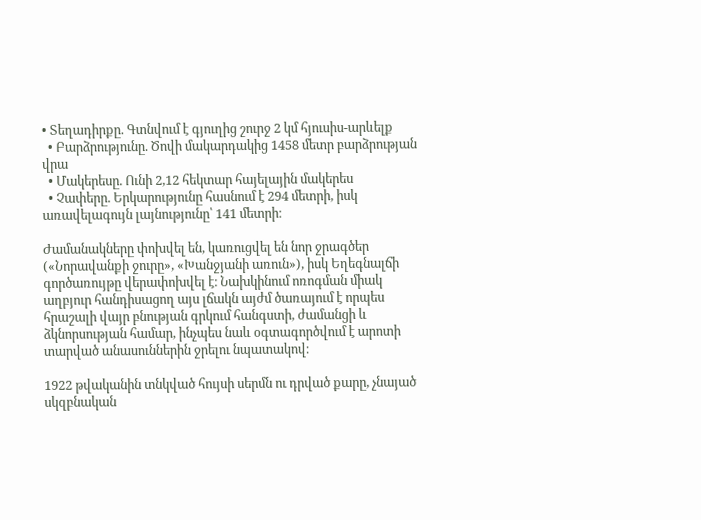• Տեղադիրքը. Գտնվում է գյուղից շուրջ 2 կմ հյուսիս-արևելք
  • Բարձրությունը. Ծովի մակարդակից 1458 մետր բարձրության վրա
  • Մակերեսը. Ունի 2,12 հեկտար հայելային մակերես
  • Չափերը. Երկարությունը հասնում է 294 մետրի, իսկ առավելագույն լայնությունը՝ 141 մետրի։

Ժամանակները փոխվել են, կառուցվել են նոր ջրագծեր («Նորավանքի ջուրը», «Խանջյանի առուն»), իսկ Եղեգնալճի գործառույթը վերափոխվել է։ Նախկինում ոռոգման միակ աղբյուր հանդիսացող այս լճակն այժմ ծառայում է որպես հրաշալի վայր բնության գրկում հանգստի, ժամանցի և ձկնորսության համար, ինչպես նաև օգտագործվում է արոտի տարված անասուններին ջրելու նպատակով։

1922 թվականին տնկված հույսի սերմն ու դրված քարը, չնայած սկզբնական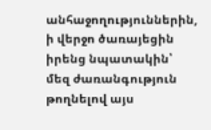անհաջողություններին, ի վերջո ծառայեցին իրենց նպատակին՝ մեզ ժառանգություն թողնելով այս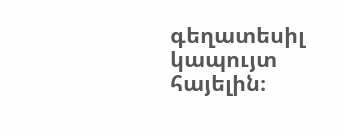գեղատեսիլ կապույտ հայելին։